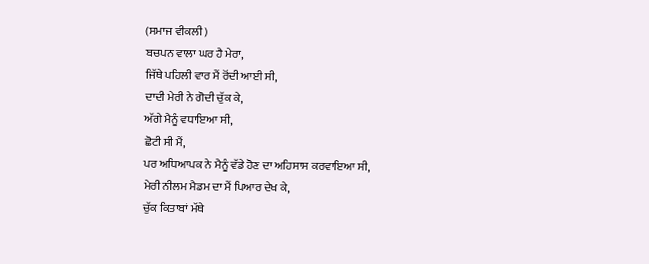(ਸਮਾਜ ਵੀਕਲੀ)
ਬਚਪਨ ਵਾਲਾ ਘਰ ਹੈ ਮੇਰਾ,
ਜਿੱਥੇ ਪਹਿਲੀ ਵਾਰ ਮੈਂ ਰੋਂਦੀ ਆਈ ਸੀ,
ਦਾਦੀ ਮੇਰੀ ਨੇ ਗੋਦੀ ਚੁੱਕ ਕੇ,
ਅੱਗੇ ਮੈਨੂੰ ਵਧਾਇਆ ਸੀ,
ਛੋਟੀ ਸੀ ਮੈਂ,
ਪਰ ਅਧਿਆਪਕ ਨੇ ਮੈਨੂੰ ਵੱਡੇ ਹੋਣ ਦਾ ਅਹਿਸਾਸ ਕਰਵਾਇਆ ਸੀ,
ਮੇਰੀ ਨੀਲਮ ਮੈਡਮ ਦਾ ਮੈਂ ਪਿਆਰ ਦੇਖ ਕੇ,
ਚੁੱਕ ਕਿਤਾਬਾਂ ਮੱਥੇ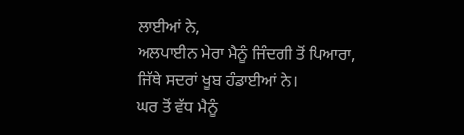ਲਾਈਆਂ ਨੇ,
ਅਲਪਾਈਨ ਮੇਰਾ ਮੈਨੂੰ ਜਿੰਦਗੀ ਤੋਂ ਪਿਆਰਾ,
ਜਿੱਥੇ ਸਦਰਾਂ ਖੂਬ ਹੰਡਾਈਆਂ ਨੇ।
ਘਰ ਤੋਂ ਵੱਧ ਮੈਨੂੰ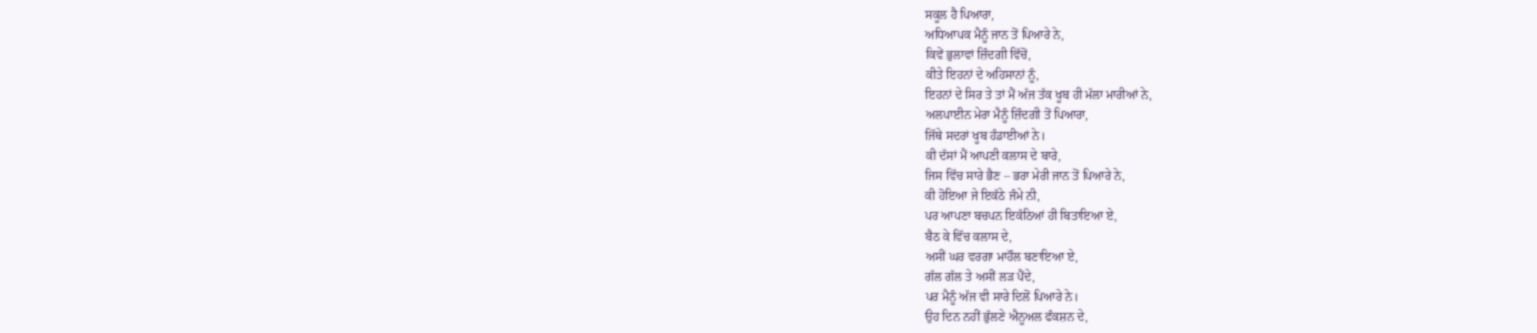ਸਕੂਲ ਹੈ ਪਿਆਰਾ,
ਅਧਿਆਪਕ ਮੈਨੂੰ ਜਾਨ ਤੋਂ ਪਿਆਰੇ ਨੇ,
ਕਿਵੇਂ ਭੁਲਾਵਾਂ ਜ਼ਿੰਦਗੀ ਵਿੱਚੋਂ,
ਕੀਤੇ ਇਹਨਾਂ ਦੇ ਅਹਿਸਾਨਾਂ ਨੂੰ,
ਇਹਨਾਂ ਦੇ ਸਿਰ ਤੇ ਤਾਂ ਮੈਂ ਅੱਜ ਤੱਕ ਖੂਬ ਹੀ ਮੱਲਾ ਮਾਰੀਆਂ ਨੇ,
ਅਲਪਾਈਨ ਮੇਰਾ ਮੈਨੂੰ ਜ਼ਿੰਦਗੀ ਤੋਂ ਪਿਆਰਾ,
ਜਿੱਥੇ ਸਦਰਾਂ ਖੂਬ ਹੰਡਾਈਆਂ ਨੇ।
ਕੀ ਦੱਸਾਂ ਮੈਂ ਆਪਣੀ ਕਲਾਸ ਦੇ ਬਾਰੇ,
ਜਿਸ ਵਿੱਚ ਸਾਰੇ ਭੈਣ – ਭਰਾ ਮੇਰੀ ਜਾਨ ਤੋਂ ਪਿਆਰੇ ਨੇ,
ਕੀ ਹੋਇਆ ਜੇ ਇਕੱਠੇ ਜੰਮੇ ਨੀ,
ਪਰ ਆਪਣਾ ਬਚਪਨ ਇਕੱਠਿਆਂ ਹੀ ਬਿਤਾਇਆ ਏ,
ਬੈਠ ਕੇ ਵਿੱਚ ਕਲਾਸ ਦੇ,
ਅਸੀਂ ਘਰ ਵਰਗਾ ਮਾਹੌਲ ਬਣਾਇਆ ਏ,
ਗੱਲ ਗੱਲ ਤੇ ਅਸੀਂ ਲੜ ਪੈਂਦੇ,
ਪਰ ਮੈਨੂੰ ਅੱਜ ਵੀ ਸਾਰੇ ਦਿਲੋਂ ਪਿਆਰੇ ਨੇ।
ਉਹ ਦਿਨ ਨਹੀਂ ਭੁੱਲਣੇ ਐਨੂਅਲ ਫੰਕਸ਼ਨ ਦੇ,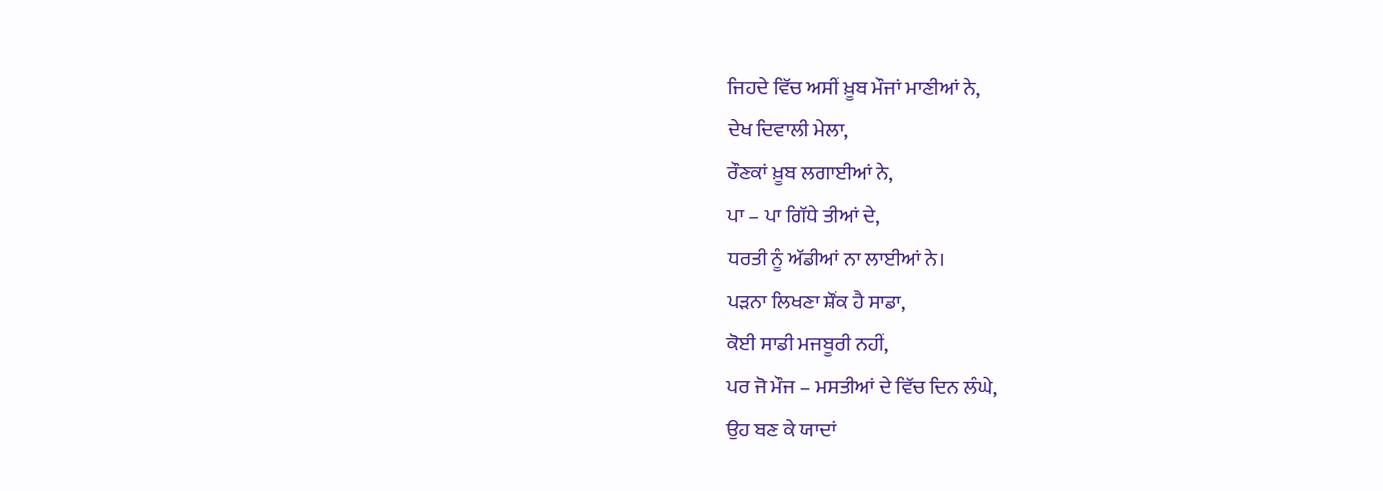ਜਿਹਦੇ ਵਿੱਚ ਅਸੀਂ ਖ਼ੂਬ ਮੌਜਾਂ ਮਾਣੀਆਂ ਨੇ,
ਦੇਖ ਦਿਵਾਲੀ ਮੇਲਾ,
ਰੌਣਕਾਂ ਖ਼ੂਬ ਲਗਾਈਆਂ ਨੇ,
ਪਾ – ਪਾ ਗਿੱਧੇ ਤੀਆਂ ਦੇ,
ਧਰਤੀ ਨੂੰ ਅੱਡੀਆਂ ਨਾ ਲਾਈਆਂ ਨੇ।
ਪੜਨਾ ਲਿਖਣਾ ਸ਼ੌਂਕ ਹੈ ਸਾਡਾ,
ਕੋਈ ਸਾਡੀ ਮਜਬੂਰੀ ਨਹੀਂ,
ਪਰ ਜੋ ਮੌਜ – ਮਸਤੀਆਂ ਦੇ ਵਿੱਚ ਦਿਨ ਲੰਘੇ,
ਉਹ ਬਣ ਕੇ ਯਾਦਾਂ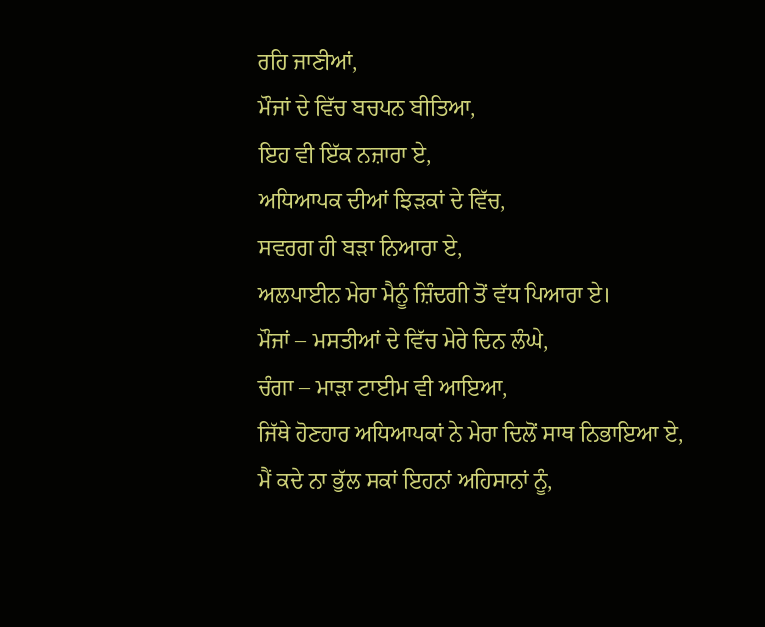ਰਹਿ ਜਾਣੀਆਂ,
ਮੌਜਾਂ ਦੇ ਵਿੱਚ ਬਚਪਨ ਬੀਤਿਆ,
ਇਹ ਵੀ ਇੱਕ ਨਜ਼ਾਰਾ ਏ,
ਅਧਿਆਪਕ ਦੀਆਂ ਝਿੜਕਾਂ ਦੇ ਵਿੱਚ,
ਸਵਰਗ ਹੀ ਬੜਾ ਨਿਆਰਾ ਏ,
ਅਲਪਾਈਨ ਮੇਰਾ ਮੈਨੂੰ ਜ਼ਿੰਦਗੀ ਤੋਂ ਵੱਧ ਪਿਆਰਾ ਏ।
ਮੌਜਾਂ – ਮਸਤੀਆਂ ਦੇ ਵਿੱਚ ਮੇਰੇ ਦਿਨ ਲੰਘੇ,
ਚੰਗਾ – ਮਾੜਾ ਟਾਈਮ ਵੀ ਆਇਆ,
ਜਿੱਥੇ ਹੋਣਹਾਰ ਅਧਿਆਪਕਾਂ ਨੇ ਮੇਰਾ ਦਿਲੋਂ ਸਾਥ ਨਿਭਾਇਆ ਏ,
ਮੈਂ ਕਦੇ ਨਾ ਭੁੱਲ ਸਕਾਂ ਇਹਨਾਂ ਅਹਿਸਾਨਾਂ ਨੂੰ,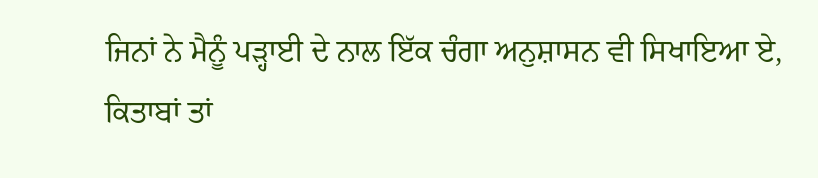ਜਿਨਾਂ ਨੇ ਮੈਨੂੰ ਪੜ੍ਹਾਈ ਦੇ ਨਾਲ ਇੱਕ ਚੰਗਾ ਅਨੁਸ਼ਾਸਨ ਵੀ ਸਿਖਾਇਆ ਏ,
ਕਿਤਾਬਾਂ ਤਾਂ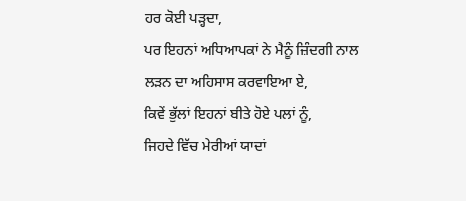ਹਰ ਕੋਈ ਪੜ੍ਹਦਾ,
ਪਰ ਇਹਨਾਂ ਅਧਿਆਪਕਾਂ ਨੇ ਮੈਨੂੰ ਜ਼ਿੰਦਗੀ ਨਾਲ ਲੜਨ ਦਾ ਅਹਿਸਾਸ ਕਰਵਾਇਆ ਏ,
ਕਿਵੇਂ ਭੁੱਲਾਂ ਇਹਨਾਂ ਬੀਤੇ ਹੋਏ ਪਲਾਂ ਨੂੰ,
ਜਿਹਦੇ ਵਿੱਚ ਮੇਰੀਆਂ ਯਾਦਾਂ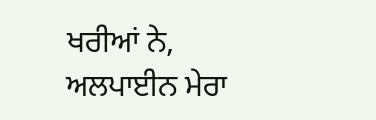ਖਰੀਆਂ ਨੇ,
ਅਲਪਾਈਨ ਮੇਰਾ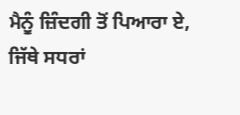ਮੈਨੂੰ ਜ਼ਿੰਦਗੀ ਤੋਂ ਪਿਆਰਾ ਏ,
ਜਿੱਥੇ ਸਧਰਾਂ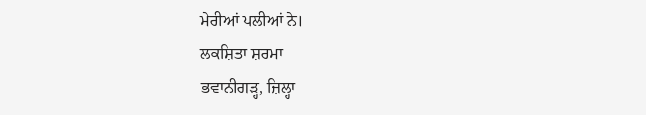ਮੇਰੀਆਂ ਪਲੀਆਂ ਨੇ।
ਲਕਸ਼ਿਤਾ ਸ਼ਰਮਾ
ਭਵਾਨੀਗੜ੍ਹ, ਜ਼ਿਲ੍ਹਾ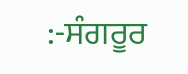:-ਸੰਗਰੂਰ